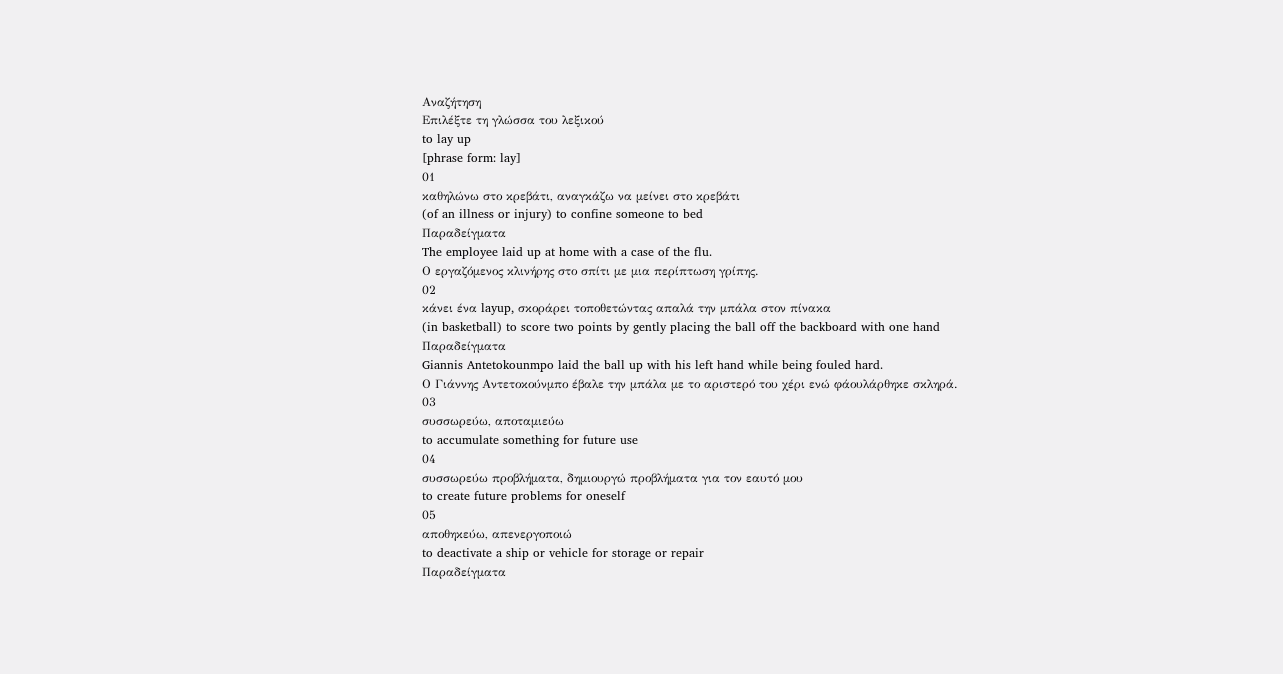Αναζήτηση
Επιλέξτε τη γλώσσα του λεξικού
to lay up
[phrase form: lay]
01
καθηλώνω στο κρεβάτι, αναγκάζω να μείνει στο κρεβάτι
(of an illness or injury) to confine someone to bed
Παραδείγματα
The employee laid up at home with a case of the flu.
Ο εργαζόμενος κλινήρης στο σπίτι με μια περίπτωση γρίπης.
02
κάνει ένα layup, σκοράρει τοποθετώντας απαλά την μπάλα στον πίνακα
(in basketball) to score two points by gently placing the ball off the backboard with one hand
Παραδείγματα
Giannis Antetokounmpo laid the ball up with his left hand while being fouled hard.
Ο Γιάννης Αντετοκούνμπο έβαλε την μπάλα με το αριστερό του χέρι ενώ φάουλάρθηκε σκληρά.
03
συσσωρεύω, αποταμιεύω
to accumulate something for future use
04
συσσωρεύω προβλήματα, δημιουργώ προβλήματα για τον εαυτό μου
to create future problems for oneself
05
αποθηκεύω, απενεργοποιώ
to deactivate a ship or vehicle for storage or repair
Παραδείγματα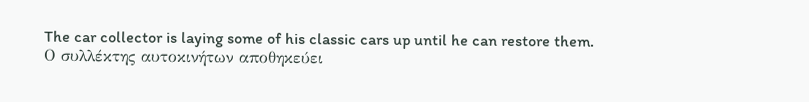The car collector is laying some of his classic cars up until he can restore them.
Ο συλλέκτης αυτοκινήτων αποθηκεύει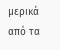μερικά από τα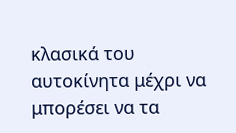κλασικά του αυτοκίνητα μέχρι να μπορέσει να τα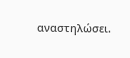αναστηλώσει.